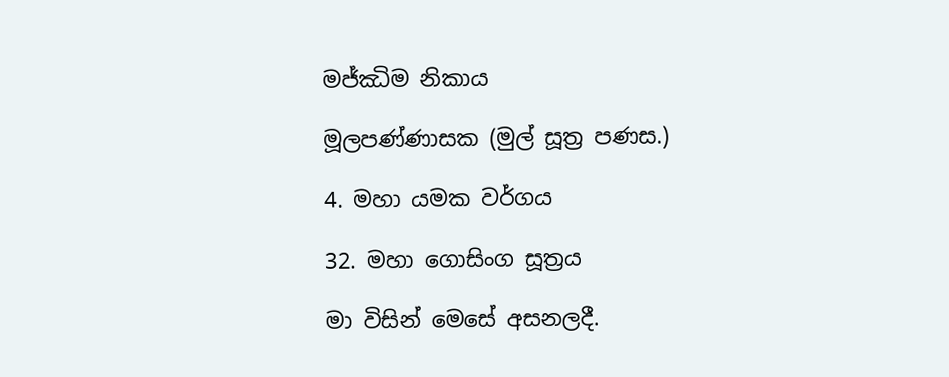මජ්ඣිම නිකාය

මූලපණ්ණාසක (මුල් සූත්‍ර පණස.)

4. මහා යමක වර්ගය

32. මහා ගොසිංග සූත්‍රය

මා විසින් මෙසේ අසනලදී.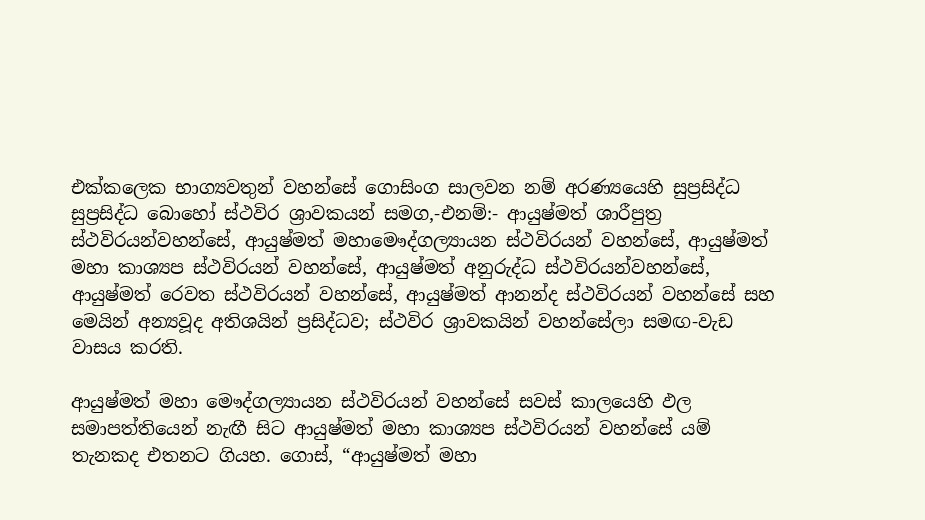එක්කලෙක භාග්‍යවතුන් වහන්සේ ගොසිංග සාලවන නම් අරණ්‍යයෙහි සුප්‍රසිද්ධ සුප්‍රසිද්ධ බොහෝ ස්ථවිර ශ්‍රාවකයන් සමග,-එනම්:- ආයුෂ්මත් ශාරීපුත්‍ර ස්ථවිරයන්වහන්සේ, ආයුෂ්මත් මහාමෞද්ගල්‍යායන ස්ථවිරයන් වහන්සේ, ආයුෂ්මත් මහා කාශ්‍යප ස්ථවිරයන් වහන්සේ, ආයුෂ්මත් අනුරුද්ධ ස්ථවිරයන්වහන්සේ, ආයුෂ්මත් රෙවත ස්ථවිරයන් වහන්සේ, ආයුෂ්මත් ආනන්ද ස්ථවිරයන් වහන්සේ සහ මෙයින් අන්‍යවූද අතිශයින් ප්‍රසිද්ධව; ස්ථවිර ශ්‍රාවකයින් වහන්සේලා සමඟ-වැඩ වාසය කරති.

ආයුෂ්මත් මහා මෞද්ගල්‍යායන ස්ථවිරයන් වහන්සේ සවස් කාලයෙහි ඵල සමාපත්තියෙන් නැඟී සිට ආයුෂ්මත් මහා කාශ්‍යප ස්ථවිරයන් වහන්සේ යම් තැනකද එතනට ගියහ. ගොස්, “ආයුෂ්මත් මහා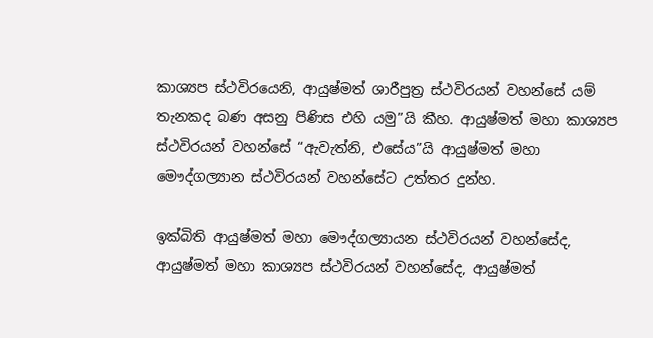කාශ්‍යප ස්ථවිරයෙනි, ආයුෂ්මත් ශාරීපුත්‍ර ස්ථවිරයන් වහන්සේ යම් තැනකද බණ අසනු පිණිස එහි යමු”යි කීහ. ආයුෂ්මත් මහා කාශ්‍යප ස්ථවිරයන් වහන්සේ “ඇවැත්නි, එසේය”යි ආයුෂ්මත් මහා මෞද්ගල්‍යාන ස්ථවිරයන් වහන්සේට උත්තර දුන්හ.

ඉක්බිති ආයුෂ්මත් මහා මෞද්ගල්‍යායන ස්ථවිරයන් වහන්සේද, ආයුෂ්මත් මහා කාශ්‍යප ස්ථවිරයන් වහන්සේද, ආයුෂ්මත්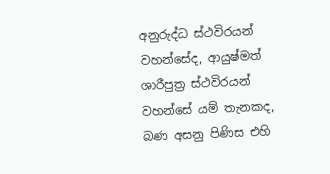අනුරුද්ධ ස්ථවිරයන් වහන්සේද, ආයුෂ්මත් ශාරීපුත්‍ර ස්ථවිරයන් වහන්සේ යම් තැනකද, බණ අසනු පිණිස එහි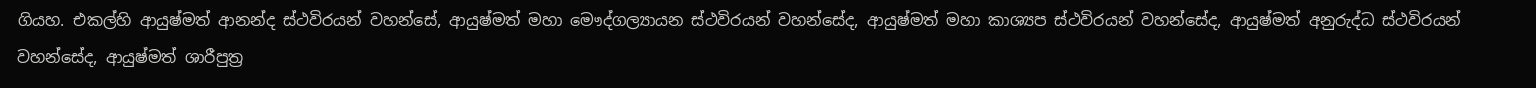ගියහ. එකල්හි ආයුෂ්මත් ආනන්ද ස්ථවිරයන් වහන්සේ, ආයුෂ්මත් මහා මෞද්ගල්‍යායන ස්ථවිරයන් වහන්සේද, ආයුෂ්මත් මහා කාශ්‍යප ස්ථවිරයන් වහන්සේද, ආයුෂ්මත් අනුරුද්ධ ස්ථවිරයන් වහන්සේද, ආයුෂ්මත් ශාරීපුත්‍ර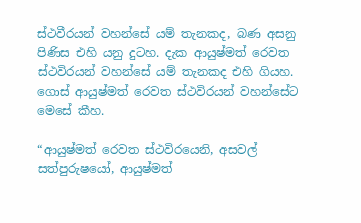ස්ථවීරයන් වහන්සේ යම් තැනකද, බණ අසනු පිණිස එහි යනු දුටහ. දැක ආයුෂ්මත් රෙවත ස්ථවිරයන් වහන්සේ යම් තැනකද එහි ගියහ. ගොස් ආයුෂ්මත් රෙවත ස්ථවිරයන් වහන්සේට මෙසේ කීහ.

“ආයුෂ්මත් රෙවත ස්ථවිරයෙනි, අසවල් සත්පුරුෂයෝ, ආයුෂ්මත්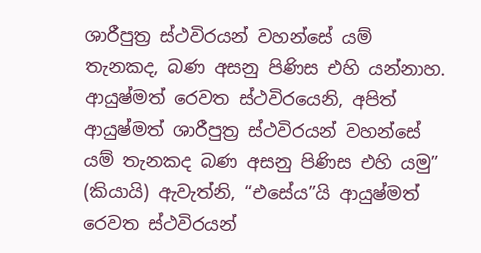ශාරීපුත්‍ර ස්ථවිරයන් වහන්සේ යම් තැනකද, බණ අසනු පිණිස එහි යන්නාහ. ආයුෂ්මත් රෙවත ස්ථවිරයෙනි, අපිත් ආයුෂ්මත් ශාරීපුත්‍ර ස්ථවිරයන් වහන්සේ යම් තැනකද බණ අසනු පිණිස එහි යමු” (කියායි) ඇවැත්නි, “එසේය”යි ආයුෂ්මත් රෙවත ස්ථවිරයන්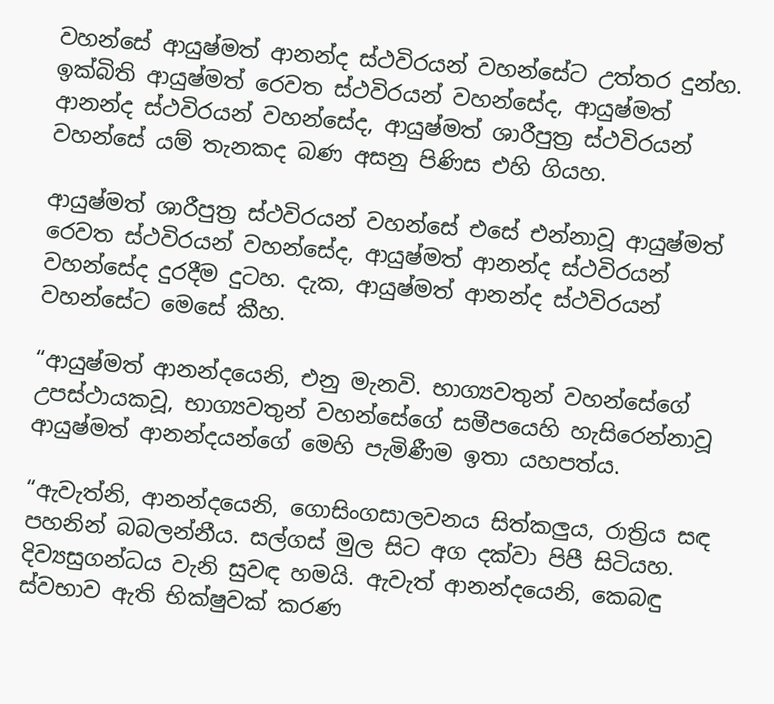වහන්සේ ආයුෂ්මත් ආනන්ද ස්ථවිරයන් වහන්සේට උත්තර දුන්හ. ඉක්බිති ආයුෂ්මත් රෙවත ස්ථවිරයන් වහන්සේද, ආයුෂ්මත් ආනන්ද ස්ථවිරයන් වහන්සේද, ආයුෂ්මත් ශාරීපුත්‍ර ස්ථවිරයන් වහන්සේ යම් තැනකද බණ අසනු පිණිස එහි ගියහ.

ආයුෂ්මත් ශාරීපුත්‍ර ස්ථවිරයන් වහන්සේ එසේ එන්නාවූ ආයුෂ්මත් රෙවත ස්ථවිරයන් වහන්සේද, ආයුෂ්මත් ආනන්ද ස්ථවිරයන් වහන්සේද දුරදීම දුටහ. දැක, ආයුෂ්මත් ආනන්ද ස්ථවිරයන් වහන්සේට මෙසේ කීහ.

“ආයුෂ්මත් ආනන්දයෙනි, එනු මැනවි. භාග්‍යවතුන් වහන්සේගේ උපස්ථායකවූ, භාග්‍යවතුන් වහන්සේගේ සමීපයෙහි හැසිරෙන්නාවූ ආයුෂ්මත් ආනන්දයන්ගේ මෙහි පැමිණීම ඉතා යහපත්ය.

“ඇවැත්නි, ආනන්දයෙනි, ගොසිංගසාලවනය සිත්කලුය, රාත්‍රිය සඳ පහනින් බබලන්නීය. සල්ගස් මුල සිට අග දක්වා පිපී සිටියහ. දිව්‍යසුගන්ධය වැනි සුවඳ හමයි. ඇවැත් ආනන්දයෙනි, කෙබඳු ස්වභාව ඇති භික්ෂුවක් කරණ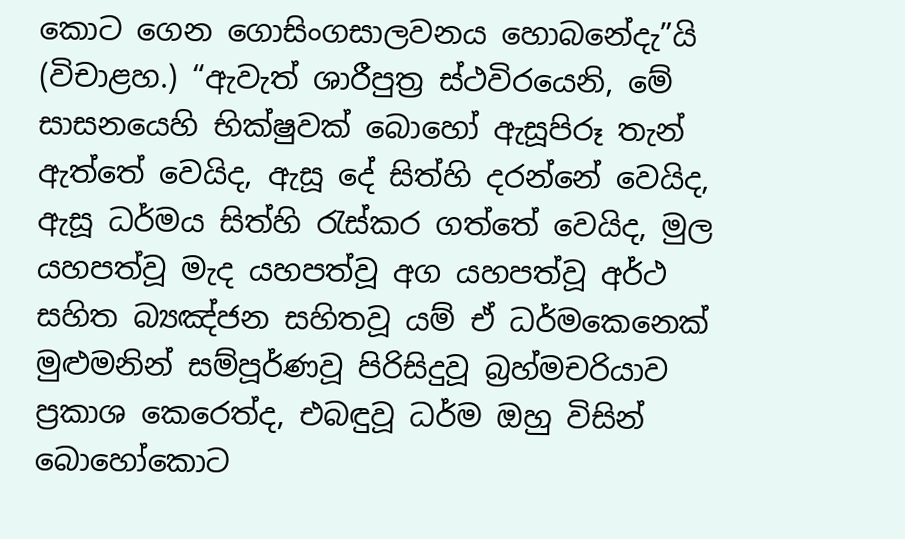කොට ගෙන ගොසිංගසාලවනය හොබනේදැ”යි (විචාළහ.) “ඇවැත් ශාරීපුත්‍ර ස්ථවිරයෙනි, මේ සාසනයෙහි භික්ෂුවක් බොහෝ ඇසූපිරූ තැන් ඇත්තේ වෙයිද, ඇසූ දේ සිත්හි දරන්නේ වෙයිද, ඇසූ ධර්මය සිත්හි රැස්කර ගත්තේ වෙයිද, මුල යහපත්වූ මැද යහපත්වූ අග යහපත්වූ අර්ථ සහිත බ්‍යඤ්ජන සහිතවූ යම් ඒ ධර්මකෙනෙක් මුළුමනින් සම්පූර්ණවූ පිරිසිදුවූ බ්‍රහ්මචරියාව ප්‍රකාශ කෙරෙත්ද, එබඳුවූ ධර්ම ඔහු විසින් බොහෝකොට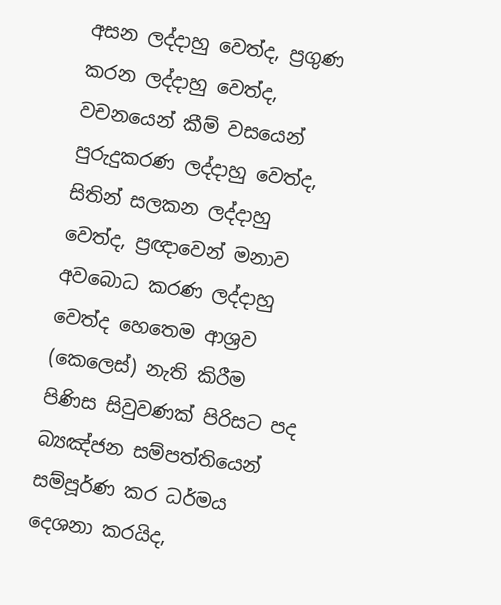අසන ලද්දාහු වෙත්ද, ප්‍රගුණ කරන ලද්දාහු වෙත්ද, වචනයෙන් කීම් වසයෙන් පුරුදුකරණ ලද්දාහු වෙත්ද, සිතින් සලකන ලද්දාහු වෙත්ද, ප්‍රඥාවෙන් මනාව අවබොධ කරණ ලද්දාහු වෙත්ද හෙතෙම ආශ්‍රව (කෙලෙස්) නැති කිරීම පිණිස සිවුවණක් පිරිසට පද බ්‍යඤ්ජන සම්පත්තියෙන් සම්පූර්ණ කර ධර්මය දෙශනා කරයිද,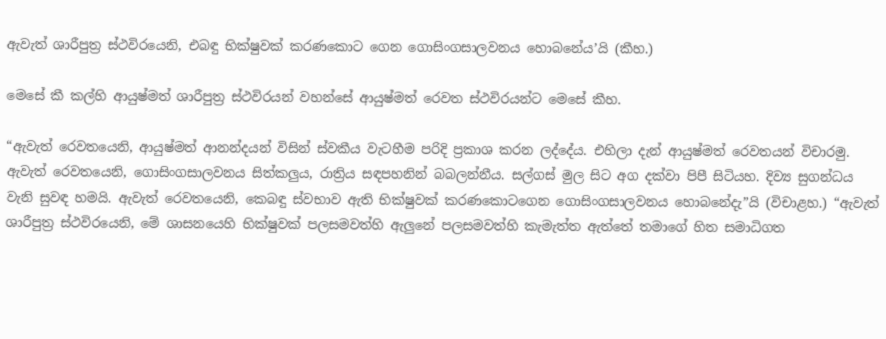ඇවැත් ශාරීපුත්‍ර ස්ථවිරයෙනි, එබඳු භික්ෂුවක් කරණකොට ගෙන ගොසිංගසාලවනය හොබනේය’යි (කීහ.)

මෙසේ කී කල්හි ආයුෂ්මත් ශාරීපුත්‍ර ස්ථවිරයන් වහන්සේ ආයුෂ්මත් රෙවත ස්ථවිරයන්ට මෙසේ කීහ.

“ඇවැත් රෙවතයෙනි, ආයුෂ්මත් ආනන්දයන් විසින් ස්වකීය වැටහීම පරිදි ප්‍රකාශ කරන ලද්දේය. එහිලා දැන් ආයුෂ්මත් රෙවතයන් විචාරමු. ඇවැත් රෙවතයෙනි, ගොසිංගසාලවනය සිත්කලුය, රාත්‍රිය සඳපහනින් බබලන්නීය. සල්ගස් මුල සිට අග දක්වා පිපී සිටියහ. දිව්‍ය සුගන්ධය වැනි සුවඳ හමයි. ඇවැත් රෙවතයෙනි, කෙබඳු ස්වභාව ඇති භික්ෂුවක් කරණකොටගෙන ගොසිංගසාලවනය හොබනේදැ”යි (විචාළහ.) “ඇවැත් ශාරීපුත්‍ර ස්ථවිරයෙනි, මේ ශාසනයෙහි භික්ෂුවක් පලසමවත්හි ඇලුනේ පලසමවත්හි කැමැත්ත ඇත්තේ තමාගේ හිත සමාධිගත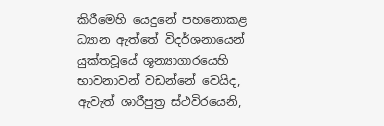කිරීමෙහි යෙදුනේ පහනොකළ ධ්‍යාන ඇත්තේ විදර්ශනායෙන් යුක්තවූයේ ශූන්‍යාගාරයෙහි භාවනාවන් වඩන්නේ වෙයිද, ඇවැත් ශාරීපුත්‍ර ස්ථවිරයෙනි,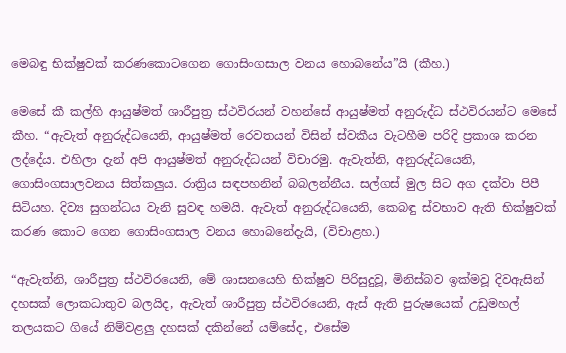මෙබඳු භික්ෂුවක් කරණකොටගෙන ගොසිංගසාල වනය හොබනේය”යි (කීහ.)

මෙසේ කී කල්හි ආයුෂ්මත් ශාරීපුත්‍ර ස්ථවිරයන් වහන්සේ ආයුෂ්මත් අනුරුද්ධ ස්ථවිරයන්ට මෙසේ කීහ. “ඇවැත් අනුරුද්ධයෙනි, ආයුෂ්මත් රෙවතයන් විසින් ස්වකීය වැටහීම පරිදි ප්‍රකාශ කරන ලද්දේය. එහිලා දැන් අපි ආයුෂ්මත් අනුරුද්ධයන් විචාරමු. ඇවැත්නි, අනුරුද්ධයෙනි, ගොසිංගසාලවනය සිත්කලුය. රාත්‍රිය සඳපහනින් බබලන්නීය. සල්ගස් මුල සිට අග දක්වා පිපී සිටියහ. දිව්‍ය සුගන්ධය වැනි සුවඳ හමයි. ඇවැත් අනුරුද්ධයෙනි, කෙබඳු ස්වභාව ඇති භික්ෂුවක් කරණ කොට ගෙන ගොසිංගසාල වනය හොබනේදැයි, (විචාළහ.)

“ඇවැත්නි, ශාරීපුත්‍ර ස්ථවිරයෙනි, මේ ශාසනයෙහි භික්ෂුව පිරිසුදුවූ, මිනිස්බව ඉක්මවූ දිවඇසින් දහසක් ලොකධාතුව බලයිද, ඇවැත් ශාරීපුත්‍ර ස්ථවිරයෙනි, ඇස් ඇති පුරුෂයෙක් උඩුමහල් තලයකට ගියේ නිම්වළලු දහසක් දකින්නේ යම්සේද, එසේම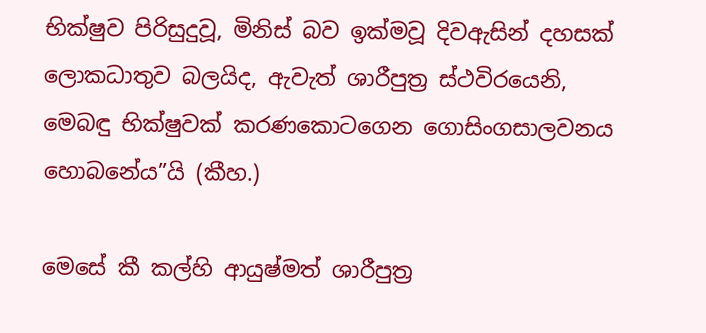භික්ෂුව පිරිසුදුවූ, මිනිස් බව ඉක්මවූ දිවඇසින් දහසක් ලොකධාතුව බලයිද, ඇවැත් ශාරීපුත්‍ර ස්ථවිරයෙනි, මෙබඳු භික්ෂුවක් කරණකොටගෙන ගොසිංගසාලවනය හොබනේය”යි (කීහ.)

මෙසේ කී කල්හි ආයුෂ්මත් ශාරීපුත්‍ර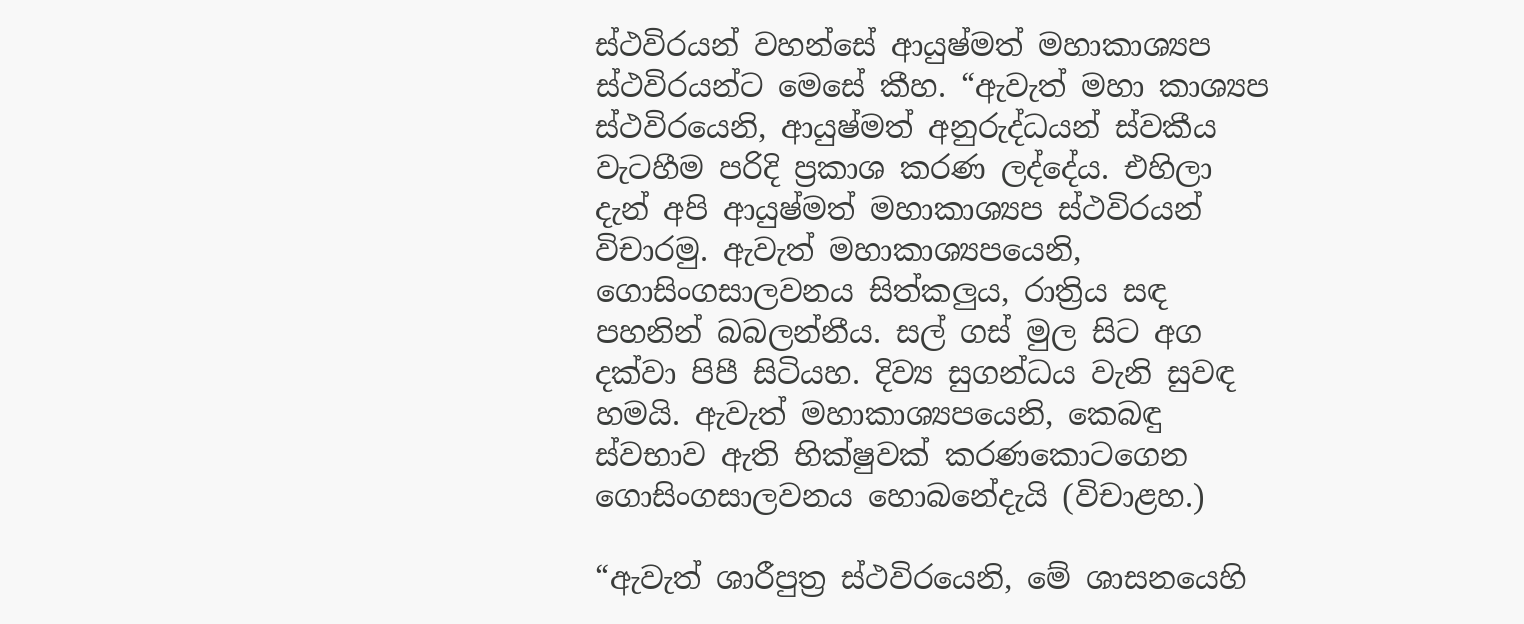ස්ථවිරයන් වහන්සේ ආයුෂ්මත් මහාකාශ්‍යප ස්ථවිරයන්ට මෙසේ කීහ. “ඇවැත් මහා කාශ්‍යප ස්ථවිරයෙනි, ආයුෂ්මත් අනුරුද්ධයන් ස්වකීය වැටහීම පරිදි ප්‍රකාශ කරණ ලද්දේය. එහිලා දැන් අපි ආයුෂ්මත් මහාකාශ්‍යප ස්ථවිරයන් විචාරමු. ඇවැත් මහාකාශ්‍යපයෙනි, ගොසිංගසාලවනය සිත්කලුය, රාත්‍රිය සඳ පහනින් බබලන්නීය. සල් ගස් මුල සිට අග දක්වා පිපී සිටියහ. දිව්‍ය සුගන්ධය වැනි සුවඳ හමයි. ඇවැත් මහාකාශ්‍යපයෙනි, කෙබඳු ස්වභාව ඇති භික්ෂුවක් කරණකොටගෙන ගොසිංගසාලවනය හොබනේදැයි (විචාළහ.)

“ඇවැත් ශාරීපුත්‍ර ස්ථවිරයෙනි, මේ ශාසනයෙහි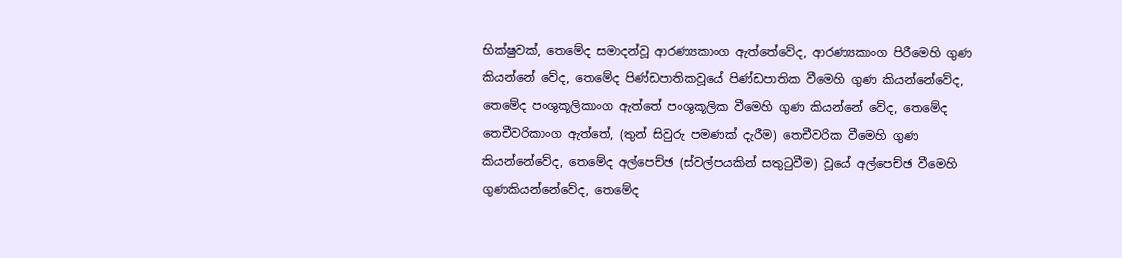භික්ෂුවක්, තෙමේද සමාදන්වූ ආරණ්‍යකාංග ඇත්තේවේද, ආරණ්‍යකාංග පිරීමෙහි ගුණ කියන්නේ වේද, තෙමේද පිණ්ඩපාතිකවූයේ පිණ්ඩපාතික වීමෙහි ගුණ කියන්නේවේද, තෙමේද පංශුකූලිකාංග ඇත්තේ පංශුකූලික වීමෙහි ගුණ කියන්නේ වේද, තෙමේද තෙචීවරිකාංග ඇත්තේ, (තුන් සිවුරු පමණක් දැරීම) තෙචීවරික වීමෙහි ගුණ කියන්නේවේද, තෙමේද අල්පෙච්ඡ (ස්වල්පයකින් සතුටුවීම) වූයේ අල්පෙච්ඡ වීමෙහි ගුණකියන්නේවේද, තෙමේද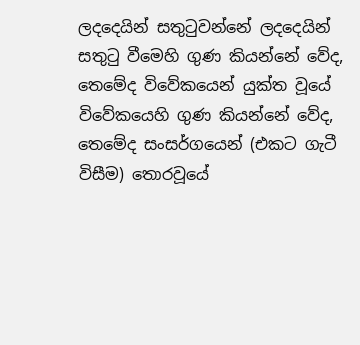ලදදෙයින් සතුටුවන්නේ ලදදෙයින් සතුටු වීමෙහි ගුණ කියන්නේ වේද, තෙමේද විවේකයෙන් යුක්ත වූයේ විවේකයෙහි ගුණ කියන්නේ වේද, තෙමේද සංසර්ගයෙන් (එකට ගැටී විසීම) තොරවූයේ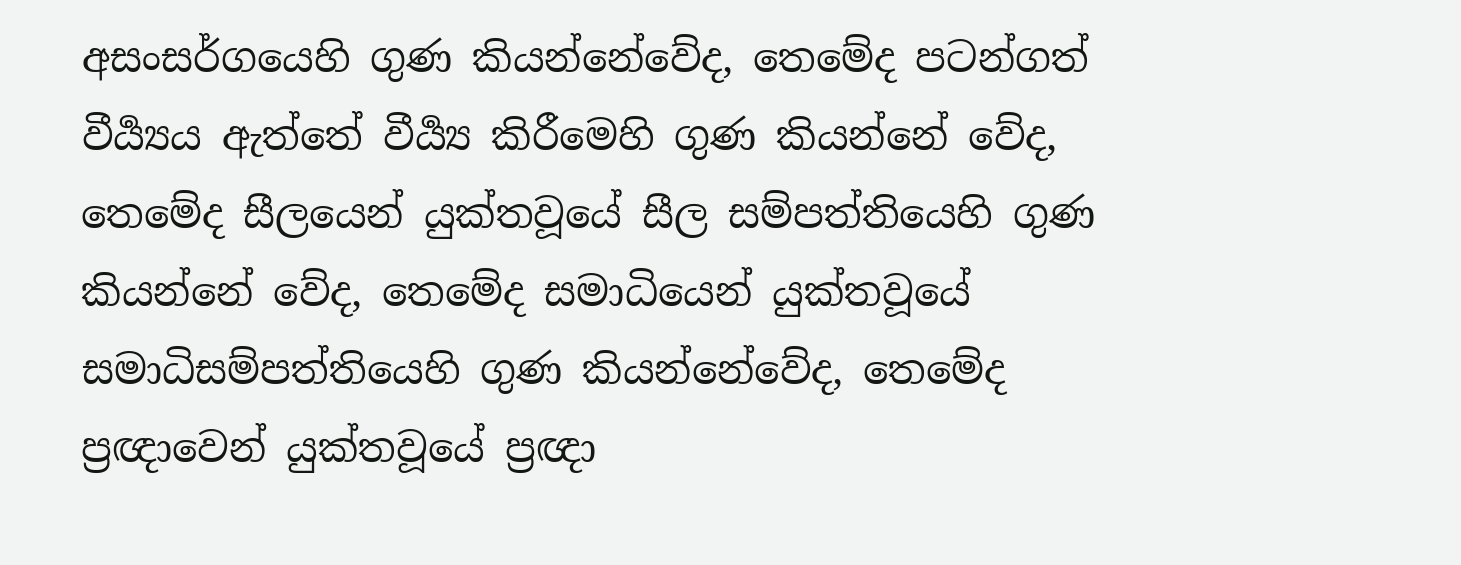අසංසර්ගයෙහි ගුණ කියන්නේවේද, තෙමේද පටන්ගත් වීර්‍ය්‍යය ඇත්තේ වීර්‍ය්‍ය කිරීමෙහි ගුණ කියන්නේ වේද, තෙමේද සීලයෙන් යුක්තවූයේ සීල සම්පත්තියෙහි ගුණ කියන්නේ වේද, තෙමේද සමාධියෙන් යුක්තවූයේ සමාධිසම්පත්තියෙහි ගුණ කියන්නේවේද, තෙමේද ප්‍රඥාවෙන් යුක්තවූයේ ප්‍රඥා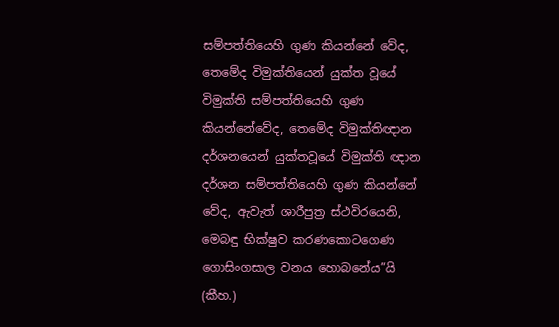සම්පත්තියෙහි ගුණ කියන්නේ වේද, තෙමේද විමුක්තියෙන් යුක්ත වූයේ විමුක්ති සම්පත්තියෙහි ගුණ කියන්නේවේද, තෙමේද විමුක්තිඥාන දර්ශනයෙන් යුක්තවූයේ විමුක්ති ඥාන දර්ශන සම්පත්තියෙහි ගුණ කියන්නේ වේද, ඇවැත් ශාරීපුත්‍ර ස්ථවිරයෙනි, මෙබඳු භික්ෂුව කරණකොටගෙණ ගොසිංගසාල වනය හොබනේය”යි (කීහ.)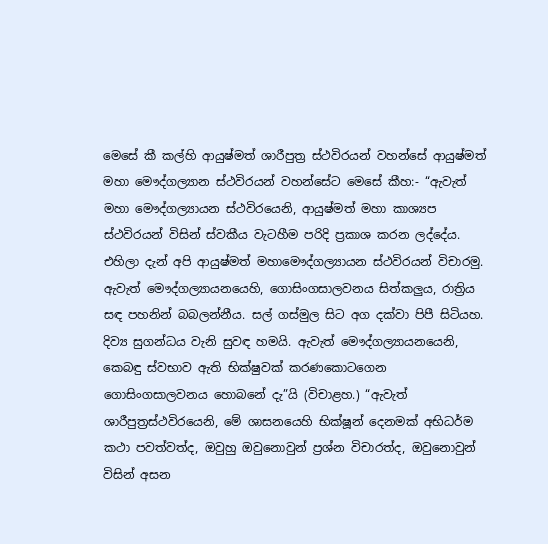මෙසේ කී කල්හි ආයුෂ්මත් ශාරීපුත්‍ර ස්ථවිරයන් වහන්සේ ආයුෂ්මත් මහා මෞද්ගල්‍යාන ස්ථවිරයන් වහන්සේට මෙසේ කීහ:- “ඇවැත් මහා මෞද්ගල්‍යායන ස්ථවිරයෙනි, ආයුෂ්මත් මහා කාශ්‍යප ස්ථවිරයන් විසින් ස්වකීය වැටහීම පරිදි ප්‍රකාශ කරන ලද්දේය. එහිලා දැන් අපි ආයුෂ්මත් මහාමෞද්ගල්‍යායන ස්ථවිරයන් විචාරමු. ඇවැත් මෞද්ගල්‍යායනයෙහි, ගොසිංගසාලවනය සිත්කලුය, රාත්‍රිය සඳ පහනින් බබලන්නීය. සල් ගස්මුල සිට අග දක්වා පිපී සිටියහ. දිව්‍ය සුගන්ධය වැනි සුවඳ හමයි. ඇවැත් මෞද්ගල්‍යායනයෙනි, කෙබඳු ස්වභාව ඇති භික්ෂුවක් කරණකොටගෙන ගොසිංගසාලවනය හොබනේ දැ”යි (විචාළහ.) “ඇවැත් ශාරීපුත්‍රස්ථවිරයෙනි, මේ ශාසනයෙහි භික්ෂූන් දෙනමක් අභිධර්ම කථා පවත්වත්ද, ඔවුහු ඔවුනොවුන් ප්‍රශ්න විචාරත්ද, ඔවුනොවුන් විසින් අසන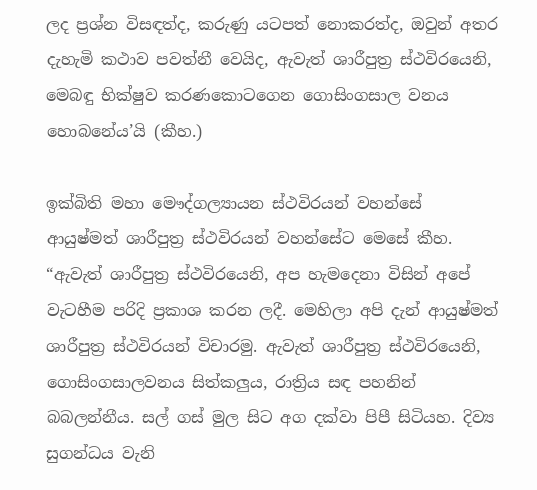ලද ප්‍රශ්න විසඳත්ද, කරුණු යටපත් නොකරත්ද, ඔවුන් අතර දැහැමි කථාව පවත්නී වෙයිද, ඇවැත් ශාරීපුත්‍ර ස්ථවිරයෙනි, මෙබඳු භික්ෂුව කරණකොටගෙන ගොසිංගසාල වනය හොබනේය’යි (කීහ.)

ඉක්බිති මහා මෞද්ගල්‍යායන ස්ථවිරයන් වහන්සේ ආයුෂ්මත් ශාරීපුත්‍ර ස්ථවිරයන් වහන්සේට මෙසේ කීහ. “ඇවැත් ශාරීපුත්‍ර ස්ථවිරයෙනි, අප හැමදෙනා විසින් අපේ වැටහීම පරිදි ප්‍රකාශ කරන ලදී. මෙහිලා අපි දැන් ආයුෂ්මත් ශාරීපුත්‍ර ස්ථවිරයන් විචාරමු. ඇවැත් ශාරීපුත්‍ර ස්ථවිරයෙනි, ගොසිංගසාලවනය සිත්කලුය, රාත්‍රිය සඳ පහනින් බබලන්නීය. සල් ගස් මුල සිට අග දක්වා පිපී සිටියහ. දිව්‍ය සුගන්ධය වැනි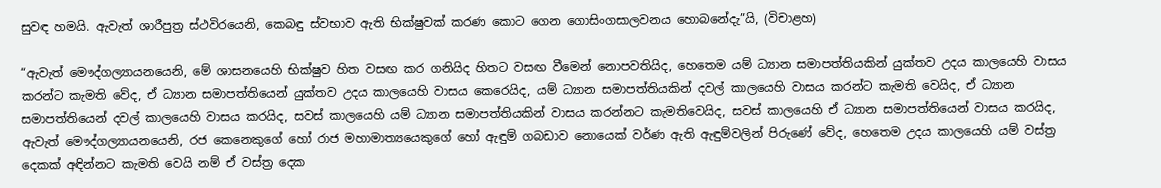සුවඳ හමයි. ඇවැත් ශාරීපුත්‍ර ස්ථවිරයෙනි, කෙබඳු ස්වභාව ඇති භික්ෂුවක් කරණ කොට ගෙන ගොසිංගසාලවනය හොබනේදැ”යි, (විචාළහ)

“ඇවැත් මෞද්ගල්‍යායනයෙනි, මේ ශාසනයෙහි භික්ෂුව හිත වසඟ කර ගනියිද හිතට වසඟ වීමෙන් නොපවතියිද, හෙතෙම යම් ධ්‍යාන සමාපත්තියකින් යුක්තව උදය කාලයෙහි වාසය කරන්ට කැමති වේද, ඒ ධ්‍යාන සමාපත්තියෙන් යුක්තව උදය කාලයෙහි වාසය කෙරෙයිද, යම් ධ්‍යාන සමාපත්තියකින් දවල් කාලයෙහි වාසය කරන්ට කැමති වෙයිද, ඒ ධ්‍යාන සමාපත්තියෙන් දවල් කාලයෙහි වාසය කරයිද, සවස් කාලයෙහි යම් ධ්‍යාන සමාපත්තියකින් වාසය කරන්නට කැමතිවෙයිද, සවස් කාලයෙහි ඒ ධ්‍යාන සමාපත්තියෙන් වාසය කරයිද, ඇවැත් මෞද්ගල්‍යායනයෙනි, රජ කෙනෙකුගේ හෝ රාජ මහාමාත්‍යයෙකුගේ හෝ ඇඳුම් ගබඩාව නොයෙක් වර්ණ ඇති ඇඳුම්වලින් පිරුණේ වේද, හෙතෙම උදය කාලයෙහි යම් වස්ත්‍ර දෙකක් අඳින්නට කැමති වෙයි නම් ඒ වස්ත්‍ර දෙක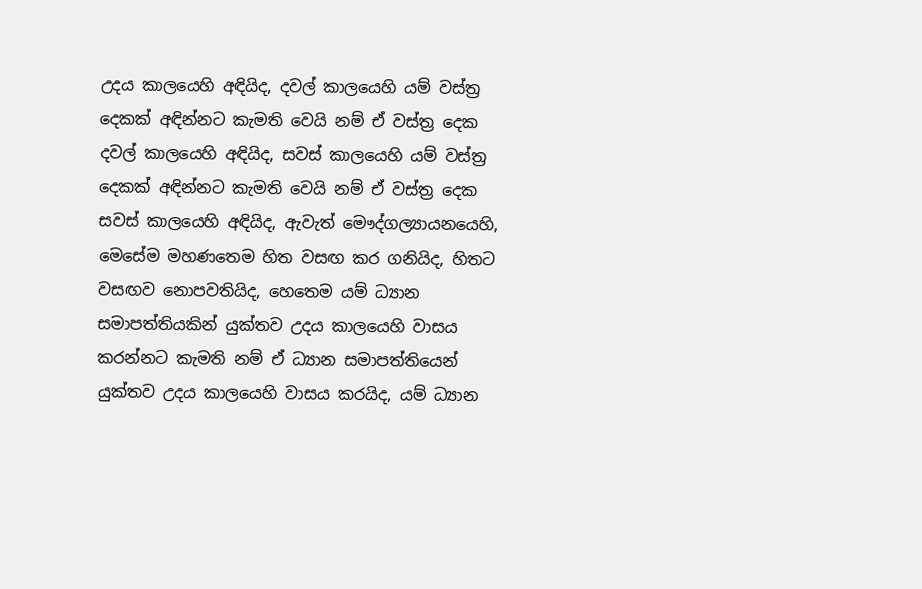උදය කාලයෙහි අඳියිද, දවල් කාලයෙහි යම් වස්ත්‍ර දෙකක් අඳින්නට කැමති වෙයි නම් ඒ වස්ත්‍ර දෙක දවල් කාලයෙහි අඳියිද, සවස් කාලයෙහි යම් වස්ත්‍ර දෙකක් අඳින්නට කැමති වෙයි නම් ඒ වස්ත්‍ර දෙක සවස් කාලයෙහි අඳියිද, ඇවැත් මෞද්ගල්‍යායනයෙහි, මෙසේම මහණතෙම හිත වසඟ කර ගනියිද, හිතට වසඟව නොපවතියිද, හෙතෙම යම් ධ්‍යාන සමාපත්තියකින් යුක්තව උදය කාලයෙහි වාසය කරන්නට කැමති නම් ඒ ධ්‍යාන සමාපත්තියෙන් යුක්තව උදය කාලයෙහි වාසය කරයිද, යම් ධ්‍යාන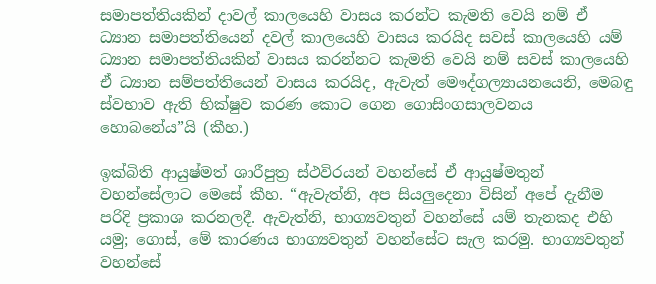සමාපත්තියකින් දාවල් කාලයෙහි වාසය කරන්ට කැමති වෙයි නම් ඒ ධ්‍යාන සමාපත්තියෙන් දවල් කාලයෙහි වාසය කරයිද සවස් කාලයෙහි යම් ධ්‍යාන සමාපත්තියකින් වාසය කරන්නට කැමති වෙයි නම් සවස් කාලයෙහි ඒ ධ්‍යාන සම්පත්තියෙන් වාසය කරයිද, ඇවැත් මෞද්ගල්‍යායනයෙනි, මෙබඳු ස්වභාව ඇති භික්ෂුව කරණ කොට ගෙන ගොසිංගසාලවනය හොබනේය”යි (කීහ.)

ඉක්බිති ආයුෂ්මත් ශාරීපුත්‍ර ස්ථවිරයන් වහන්සේ ඒ ආයුෂ්මතුන් වහන්සේලාට මෙසේ කීහ. “ඇවැත්නි, අප සියලුදෙනා විසින් අපේ දැනීම පරිදි ප්‍රකාශ කරනලදී. ඇවැත්නි, භාග්‍යවතුන් වහන්සේ යම් තැනකද එහි යමු; ගොස්, මේ කාරණය භාග්‍යවතුන් වහන්සේට සැල කරමු. භාග්‍යවතුන් වහන්සේ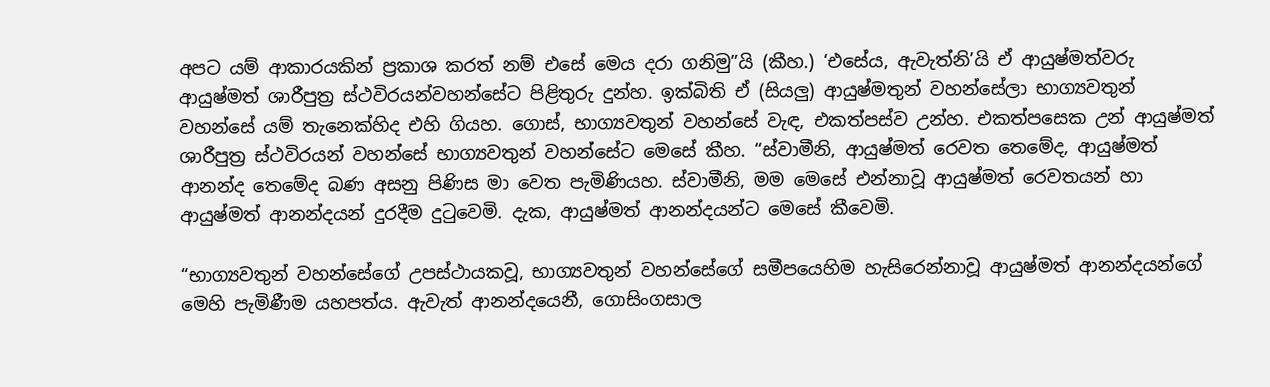අපට යම් ආකාරයකින් ප්‍රකාශ කරත් නම් එසේ මෙය දරා ගනිමු”යි (කීහ.) ‘එසේය, ඇවැත්නි’යි ඒ ආයුෂ්මත්වරු ආයුෂ්මත් ශාරීපුත්‍ර ස්ථවිරයන්වහන්සේට පිළිතුරු දුන්හ. ඉක්බිති ඒ (සියලු) ආයුෂ්මතුන් වහන්සේලා භාග්‍යවතුන් වහන්සේ යම් තැනෙක්හිද එහි ගියහ. ගොස්, භාග්‍යවතුන් වහන්සේ වැඳ, එකත්පස්ව උන්හ. එකත්පසෙක උන් ආයුෂ්මත් ශාරීපුත්‍ර ස්ථවිරයන් වහන්සේ භාග්‍යවතුන් වහන්සේට මෙසේ කීහ. “ස්වාමීනි, ආයුෂ්මත් රෙවත තෙමේද, ආයුෂ්මත් ආනන්ද තෙමේද බණ අසනු පිණිස මා වෙත පැමිණියහ. ස්වාමීනි, මම මෙසේ එන්නාවූ ආයුෂ්මත් රෙවතයන් හා ආයුෂ්මත් ආනන්දයන් දුරදීම දුටුවෙමි. දැක, ආයුෂ්මත් ආනන්දයන්ට මෙසේ කීවෙමි.

“භාග්‍යවතුන් වහන්සේගේ උපස්ථායකවූ, භාග්‍යවතුන් වහන්සේගේ සමීපයෙහිම හැසිරෙන්නාවූ ආයුෂ්මත් ආනන්දයන්ගේ මෙහි පැමිණීම යහපත්ය. ඇවැත් ආනන්දයෙනී, ගොසිංගසාල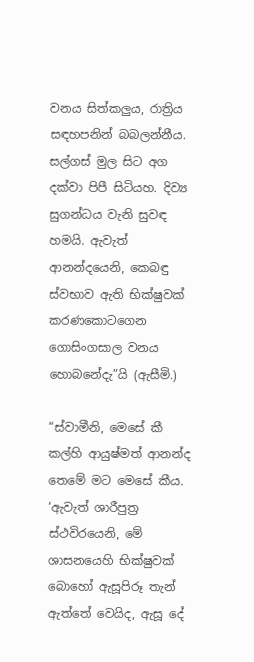වනය සිත්කලුය, රාත්‍රිය සඳහපනින් බබලන්නීය. සල්ගස් මුල සිට අග දක්වා පිපී සිටියහ. දිව්‍ය සුගන්ධය වැනි සුවඳ හමයි. ඇවැත් ආනන්දයෙනි, කෙබඳු ස්වභාව ඇති භික්ෂුවක් කරණකොටගෙන ගොසිංගසාල වනය හොබනේදැ”යි (ඇසීමි.)

“ස්වාමීනි, මෙසේ කී කල්හි ආයුෂ්මත් ආනන්ද තෙමේ මට මෙසේ කීය. ‘ඇවැත් ශාරීපුත්‍ර ස්ථවිරයෙනි, මේ ශාසනයෙහි භික්ෂුවක් බොහෝ ඇසූපිරූ තැන් ඇත්තේ වෙයිද, ඇසූ දේ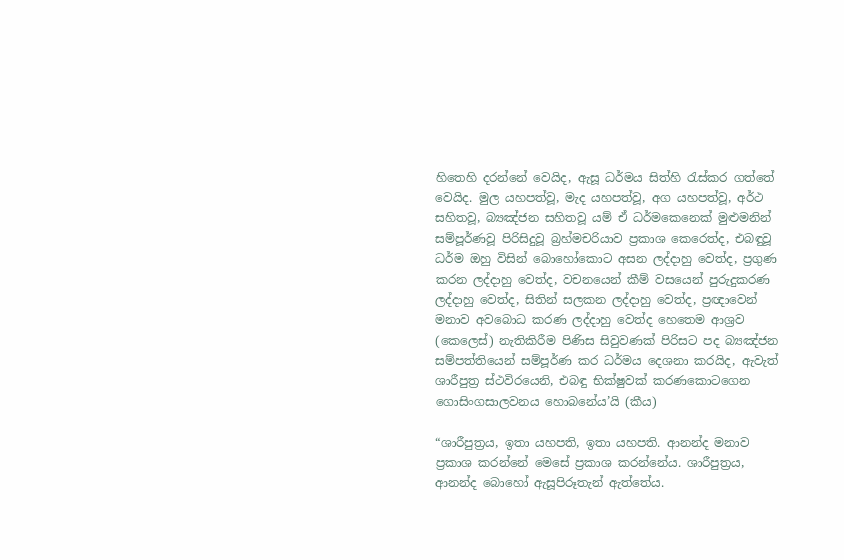හිතෙහි දරන්නේ වෙයිද, ඇසූ ධර්මය සිත්හි රැස්කර ගත්තේ වෙයිද. මුල යහපත්වූ, මැද යහපත්වූ, අග යහපත්වූ, අර්ථ සහිතවූ, බ්‍යඤ්ජන සහිතවූ යම් ඒ ධර්මකෙනෙක් මුළුමනින් සම්පූර්ණවූ පිරිසිදුවූ බ්‍රහ්මචරියාව ප්‍රකාශ කෙරෙත්ද, එබඳුවූ ධර්ම ඔහු විසින් බොහෝකොට අසන ලද්දාහු වෙත්ද, ප්‍රගුණ කරන ලද්දාහු වෙත්ද, වචනයෙන් කීම් වසයෙන් පුරුදුකරණ ලද්දාහු වෙත්ද, සිතින් සලකන ලද්දාහු වෙත්ද, ප්‍රඥාවෙන් මනාව අවබොධ කරණ ලද්දාහු වෙත්ද හෙතෙම ආශ්‍රව (කෙලෙස්) නැතිකිරීම පිණිස සිවුවණක් පිරිසට පද බ්‍යඤ්ජන සම්පත්තියෙන් සම්පූර්ණ කර ධර්මය දෙශනා කරයිද, ඇවැත් ශාරීපුත්‍ර ස්ථවිරයෙනි, එබඳු භික්ෂුවක් කරණකොටගෙන ගොසිංගසාලවනය හොබනේය’යි (කීය)

“ශාරීපුත්‍රය, ඉතා යහපති, ඉතා යහපති. ආනන්ද මනාව ප්‍රකාශ කරන්නේ මෙසේ ප්‍රකාශ කරන්නේය. ශාරීපුත්‍රය, ආනන්ද බොහෝ ඇසූපිරූතැන් ඇත්තේය.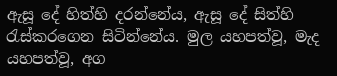ඇසූ දේ හිත්හි දරන්නේය, ඇසූ දේ සිත්හි රැස්කරගෙන සිටින්නේය. මුල යහපත්වූ, මැද යහපත්වූ, අග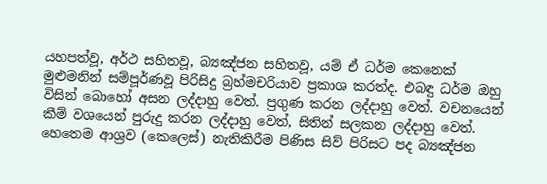යහපත්වූ, අර්ථ සහිතවූ, බ්‍යඤ්ජන සහිතවූ, යම් ඒ ධර්ම කෙනෙක් මුළුමනින් සම්පූර්ණවූ පිරිසිදු බ්‍රහ්මචරියාව ප්‍රකාශ කරත්ද. එබඳු ධර්ම ඔහු විසින් බොහෝ අසන ලද්දාහු වෙත්. ප්‍රගුණ කරන ලද්දාහු වෙත්. වචනයෙන් කීම් වශයෙන් පුරුදු කරන ලද්දාහු වෙත්, සිතින් සලකන ලද්දාහු වෙත්. හෙතෙම ආශ්‍රව (කෙලෙස්) නැතිකිරීම පිණිස සිව් පිරිසට පද බ්‍යඤ්ජන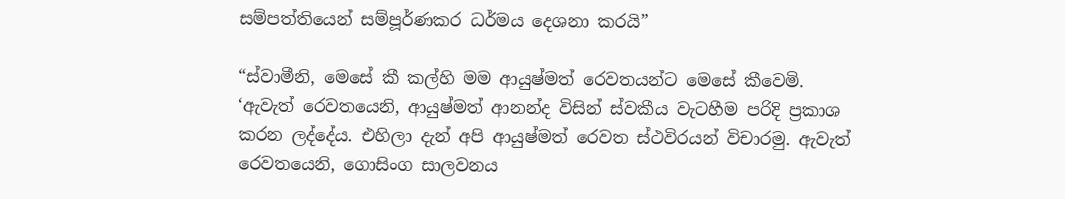සම්පත්තියෙන් සම්පූර්ණකර ධර්මය දෙශනා කරයි”

“ස්වාමීනි, මෙසේ කී කල්හි මම ආයුෂ්මත් රෙවතයන්ට මෙසේ කීවෙමි. ‘ඇවැත් රෙවතයෙනි, ආයුෂ්මත් ආනන්ද විසින් ස්වකීය වැටහීම පරිදි ප්‍රකාශ කරන ලද්දේය. එහිලා දැන් අපි ආයුෂ්මත් රෙවත ස්ථවිරයන් විචාරමු. ඇවැත් රෙවතයෙනි, ගොසිංග සාලවනය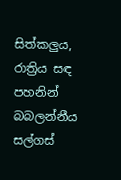සිත්කලුය, රාත්‍රිය සඳ පහනින් බබලන්නීය සල්ගස්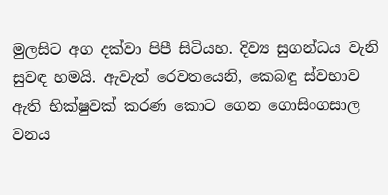මුලසිට අග දක්වා පිපී සිටියහ. දිව්‍ය සුගන්ධය වැනි සුවඳ හමයි. ඇවැත් රෙවතයෙනි, කෙබඳු ස්වභාව ඇති භික්ෂුවක් කරණ කොට ගෙන ගොසිංගසාල වනය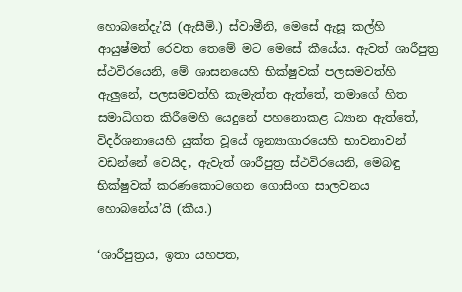හොබනේදැ’යි (ඇසීමි.) ස්වාමීනි, මෙසේ ඇසූ කල්හි ආයුෂ්මත් රෙවත තෙමේ මට මෙසේ කීයේය. ඇවත් ශාරීපුත්‍ර ස්ථවිරයෙනි, මේ ශාසනයෙහි භික්ෂුවක් පලසමවත්හි ඇලුනේ, පලසමවත්හි කැමැත්ත ඇත්තේ, තමාගේ හිත සමාධිගත කිරීමෙහි යෙදුනේ පහනොකළ ධ්‍යාන ඇත්තේ, විදර්ශනායෙහි යුක්ත වූයේ ශූන්‍යාගාරයෙහි භාවනාවන් වඩන්නේ වෙයිද, ඇවැත් ශාරීපුත්‍ර ස්ථවිරයෙනි, මෙබඳු භික්ෂුවක් කරණකොටගෙන ගොසිංග සාලවනය හොබනේය’යි (කීය.)

‘ශාරීපුත්‍රය, ඉතා යහපත,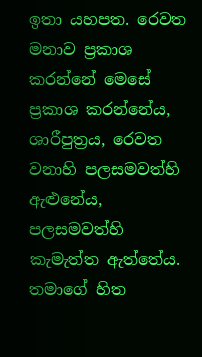ඉතා යහපත. රෙවත මනාව ප්‍රකාශ කරන්නේ මෙසේ ප්‍රකාශ කරන්නේය, ශාරීපුත්‍රය, රෙවත වනාහි පලසමවත්හි ඇළුනේය, පලසමවත්හි කැමැත්ත ඇත්තේය. තමාගේ හිත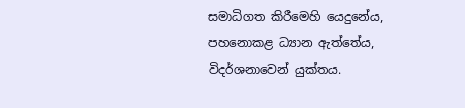සමාධිගත කිරීමෙහි යෙදුනේය, පහනොකළ ධ්‍යාන ඇත්තේය, විදර්ශනාවෙන් යුක්තය.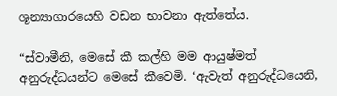ශූන්‍යාගාරයෙහි වඩන භාවනා ඇත්තේය.

“ස්වාමීනි, මෙසේ කී කල්හි මම ආයුෂ්මත් අනුරුද්ධයන්ට මෙසේ කීවෙමි. ‘ඇවැත් අනුරුද්ධයෙනි,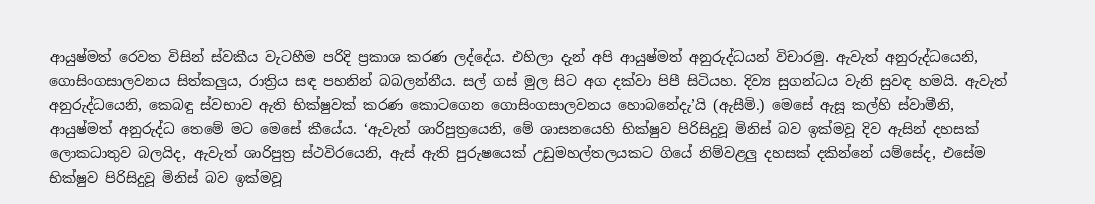ආයුෂ්මත් රෙවත විසින් ස්වකීය වැටහීම පරිදි ප්‍රකාශ කරණ ලද්දේය. එහිලා දැන් අපි ආයුෂ්මත් අනුරුද්ධයන් විචාරමු. ඇවැත් අනුරුද්ධයෙනි, ගොසිංගසාලවනය සිත්කලුය, රාත්‍රිය සඳ පහනින් බබලන්නීය. සල් ගස් මුල සිට අග දක්වා පිපී සිටියහ. දිව්‍ය සුගන්ධය වැනි සුවඳ හමයි. ඇවැත් අනුරුද්ධයෙනි, කෙබඳු ස්වභාව ඇති භික්ෂුවක් කරණ කොටගෙන ගොසිංගසාලවනය හොබනේදැ’යි (ඇසීමි.) මෙසේ ඇසූ කල්හි ස්වාමීනි, ආයුෂ්මත් අනුරුද්ධ තෙමේ මට මෙසේ කීයේය. ‘ඇවැත් ශාරිපුත්‍රයෙනි, මේ ශාසනයෙහි භික්ෂුව පිරිසිදුවූ මිනිස් බව ඉක්මවූ දිව ඇසින් දහසක් ලොකධාතුව බලයිද, ඇවැත් ශාරිපුත්‍ර ස්ථවිරයෙනි, ඇස් ඇති පුරුෂයෙක් උඩුමහල්තලයකට ගියේ නිම්වළලු දහසක් දකින්නේ යම්සේද, එසේම භික්ෂුව පිරිසිදුවූ මිනිස් බව ඉක්මවූ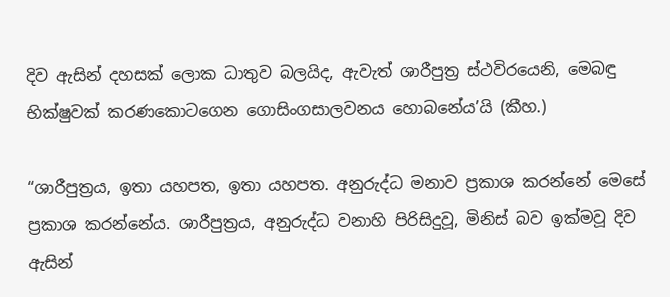දිව ඇසින් දහසක් ලොක ධාතුව බලයිද, ඇවැත් ශාරීපුත්‍ර ස්ථවිරයෙනි, මෙබඳු භික්ෂුවක් කරණකොටගෙන ගොසිංගසාලවනය හොබනේය’යි (කීහ.)

“ශාරීපුත්‍රය, ඉතා යහපත, ඉතා යහපත. අනුරුද්ධ මනාව ප්‍රකාශ කරන්නේ මෙසේ ප්‍රකාශ කරන්නේය. ශාරීපුත්‍රය, අනුරුද්ධ වනාහි පිරිසිදුවූ, මිනිස් බව ඉක්මවූ දිව ඇසින්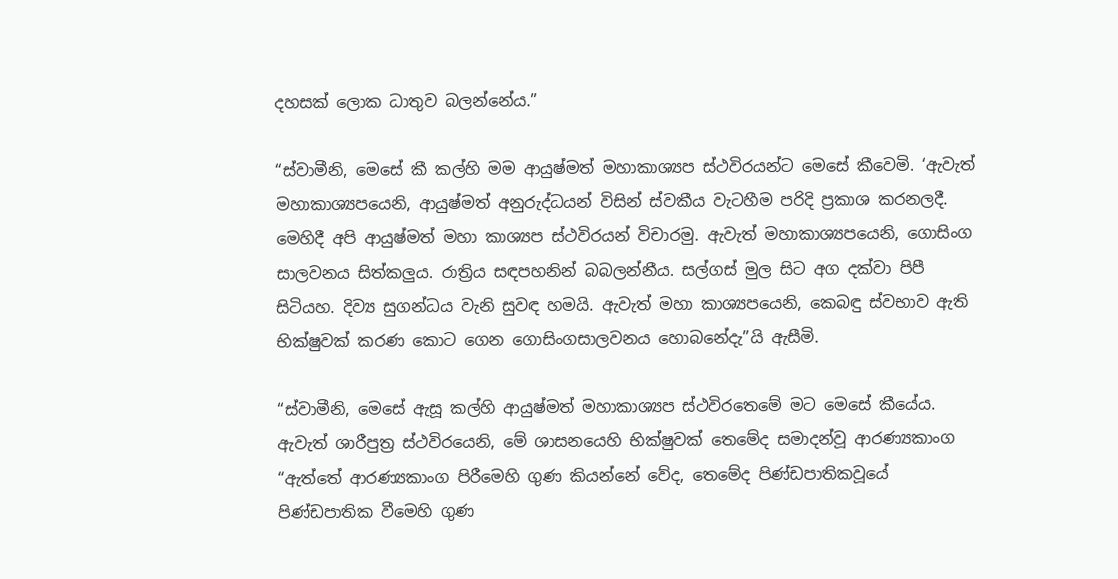දහසක් ලොක ධාතුව බලන්නේය.”

“ස්වාමීනි, මෙසේ කී කල්හි මම ආයුෂ්මත් මහාකාශ්‍යප ස්ථවිරයන්ට මෙසේ කීවෙමි. ‘ඇවැත් මහාකාශ්‍යපයෙනි, ආයුෂ්මත් අනුරුද්ධයන් විසින් ස්වකීය වැටහීම පරිදි ප්‍රකාශ කරනලදී. මෙහිදී අපි ආයුෂ්මත් මහා කාශ්‍යප ස්ථවිරයන් විචාරමු. ඇවැත් මහාකාශ්‍යපයෙනි, ගොසිංග සාලවනය සිත්කලුය. රාත්‍රිය සඳපහනින් බබලන්නීය. සල්ගස් මුල සිට අග දක්වා පිපී සිටියහ. දිව්‍ය සුගන්ධය වැනි සුවඳ හමයි. ඇවැත් මහා කාශ්‍යපයෙනි, කෙබඳු ස්වභාව ඇති භික්ෂුවක් කරණ කොට ගෙන ගොසිංගසාලවනය හොබනේදැ”යි ඇසීමි.

“ස්වාමීනි, මෙසේ ඇසූ කල්හි ආයුෂ්මත් මහාකාශ්‍යප ස්ථවිරතෙමේ මට මෙසේ කීයේය. ඇවැත් ශාරීපුත්‍ර ස්ථවිරයෙනි, මේ ශාසනයෙහි භික්ෂුවක් තෙමේද සමාදන්වූ ආරණ්‍යකාංග “ඇත්තේ ආරණ්‍යකාංග පිරීමෙහි ගුණ කියන්නේ වේද, තෙමේද පිණ්ඩපාතිකවූයේ පිණ්ඩපාතික වීමෙහි ගුණ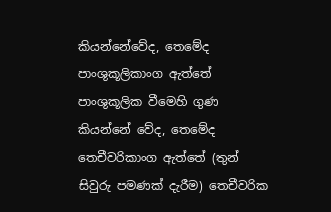කියන්නේවේද, තෙමේද පාංශුකූලිකාංග ඇත්තේ පාංශුකූලික වීමෙහි ගුණ කියන්නේ වේද, තෙමේද තෙචීවරිකාංග ඇත්තේ (තුන් සිවුරු පමණක් දැරීම) තෙචීවරික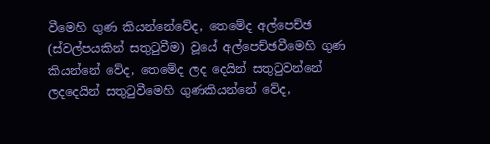වීමෙහි ගුණ කියන්නේවේද, තෙමේද අල්පෙච්ඡ (ස්වල්පයකින් සතුටුවීම) වූයේ අල්පෙච්ඡවීමෙහි ගුණ කියන්නේ වේද, තෙමේද ලද දෙයින් සතුටුවන්නේ ලදදෙයින් සතුටුවීමෙහි ගුණකියන්නේ වේද,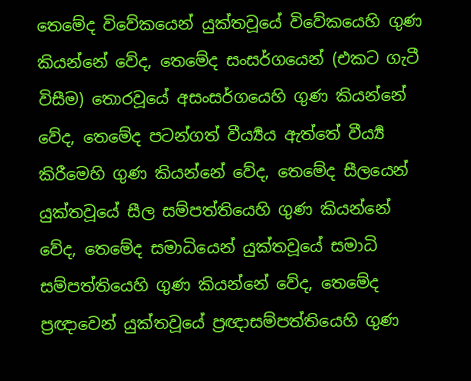තෙමේද විවේකයෙන් යුක්තවූයේ විවේකයෙහි ගුණ කියන්නේ වේද, තෙමේද සංසර්ගයෙන් (එකට ගැටී විසීම) තොරවූයේ අසංසර්ගයෙහි ගුණ කියන්නේ වේද, තෙමේද පටන්ගත් වීර්‍ය්‍යය ඇත්තේ වීර්‍ය්‍ය කිරීමෙහි ගුණ කියන්නේ වේද, තෙමේද සීලයෙන් යුක්තවූයේ සීල සම්පත්තියෙහි ගුණ කියන්නේ වේද, තෙමේද සමාධියෙන් යුක්තවූයේ සමාධි සම්පත්තියෙහි ගුණ කියන්නේ වේද, තෙමේද ප්‍රඥාවෙන් යුක්තවූයේ ප්‍රඥාසම්පත්තියෙහි ගුණ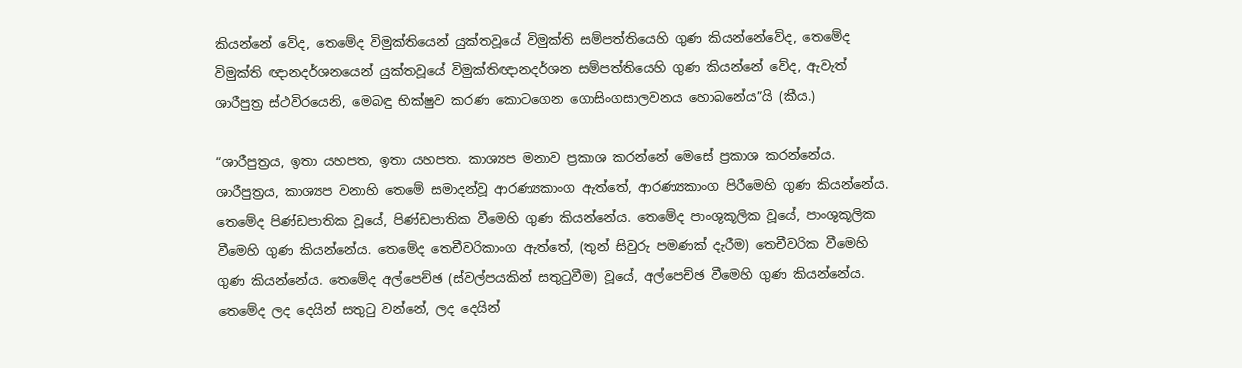කියන්නේ වේද, තෙමේද විමුක්තියෙන් යුක්තවූයේ විමුක්ති සම්පත්තියෙහි ගුණ කියන්නේවේද, තෙමේද විමුක්ති ඥානදර්ශනයෙන් යුක්තවූයේ විමුක්තිඥානදර්ශන සම්පත්තියෙහි ගුණ කියන්නේ වේද, ඇවැත් ශාරීපුත්‍ර ස්ථවිරයෙනි, මෙබඳු භික්ෂුව කරණ කොටගෙන ගොසිංගසාලවනය හොබනේය”යි (කීය.)

“ශාරීපුත්‍රය, ඉතා යහපත, ඉතා යහපත. කාශ්‍යප මනාව ප්‍රකාශ කරන්නේ මෙසේ ප්‍රකාශ කරන්නේය. ශාරීපුත්‍රය, කාශ්‍යප වනාහි තෙමේ සමාදන්වූ ආරණ්‍යකාංග ඇත්තේ, ආරණ්‍යකාංග පිරීමෙහි ගුණ කියන්නේය. තෙමේද පිණ්ඩපාතික වූයේ, පිණ්ඩපාතික වීමෙහි ගුණ කියන්නේය. තෙමේද පාංශුකූලික වූයේ, පාංශුකූලික වීමෙහි ගුණ කියන්නේය. තෙමේද තෙචීවරිකාංග ඇත්තේ, (තුන් සිවුරු පමණක් දැරීම) තෙචීවරික වීමෙහි ගුණ කියන්නේය. තෙමේද අල්පෙච්ඡ (ස්වල්පයකින් සතුටුවීම) වූයේ, අල්පෙච්ඡ වීමෙහි ගුණ කියන්නේය. තෙමේද ලද දෙයින් සතුටු වන්නේ, ලද දෙයින්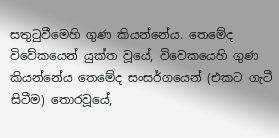සතුටුවීමෙහි ගුණ කියන්නේය. තෙමේද විවේකයෙන් යුක්ත වූයේ, විවෙකයෙහි ගුණ කියන්නේය තෙමේද සංසර්ගයෙන් (එකට ගැටී සිටීම) තොරවූයේ,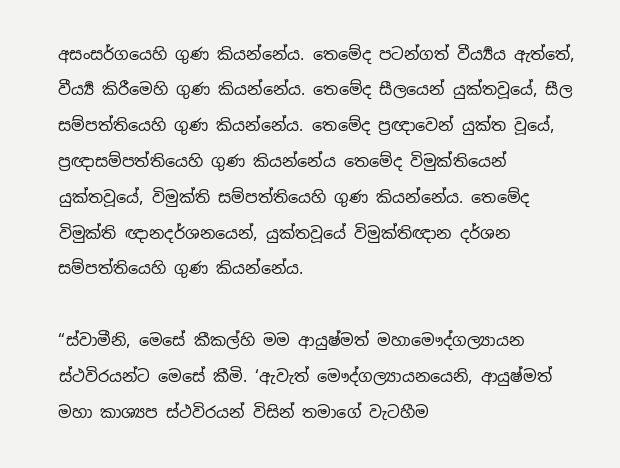අසංසර්ගයෙහි ගුණ කියන්නේය. තෙමේද පටන්ගත් වීර්‍ය්‍යය ඇත්තේ, වීර්‍ය්‍ය කිරීමෙහි ගුණ කියන්නේය. තෙමේද සීලයෙන් යුක්තවූයේ, සීල සම්පත්තියෙහි ගුණ කියන්නේය. තෙමේද ප්‍රඥාවෙන් යුක්ත වූයේ, ප්‍රඥාසම්පත්තියෙහි ගුණ කියන්නේය තෙමේද විමුක්තියෙන් යුක්තවූයේ, විමුක්ති සම්පත්තියෙහි ගුණ කියන්නේය. තෙමේද විමුක්ති ඥානදර්ශනයෙන්, යුක්තවූයේ විමුක්තිඥාන දර්ශන සම්පත්තියෙහි ගුණ කියන්නේය.

“ස්වාමීනි, මෙසේ කීකල්හි මම ආයුෂ්මත් මහාමෞද්ගල්‍යායන ස්ථවිරයන්ට මෙසේ කීමි. ‘ඇවැත් මෞද්ගල්‍යායනයෙනි, ආයුෂ්මත් මහා කාශ්‍යප ස්ථවිරයන් විසින් තමාගේ වැටහීම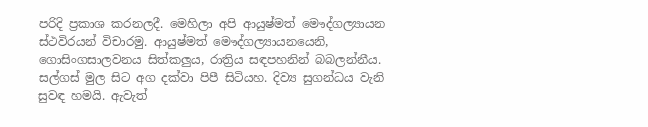පරිදි ප්‍රකාශ කරනලදී. මෙහිලා අපි ආයුෂ්මත් මෞද්ගල්‍යායන ස්ථවිරයන් විචාරමු. ආයුෂ්මත් මෞද්ගල්‍යායනයෙනි, ගොසිංගසාලවනය සිත්කලුය, රාත්‍රිය සඳපහනින් බබලන්නීය. සල්ගස් මුල සිට අග දක්වා පිපී සිටියහ. දිව්‍ය සුගන්ධය වැනි සුවඳ හමයි. ඇවැත්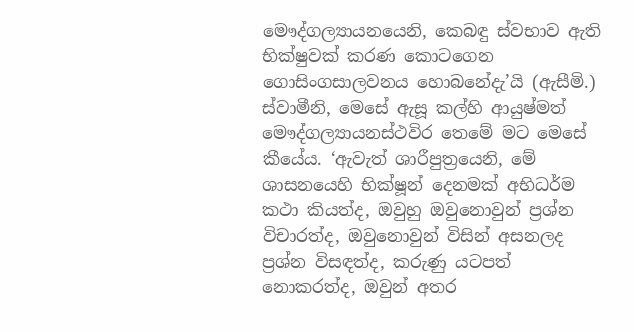මෞද්ගල්‍යායනයෙනි, කෙබඳු ස්වභාව ඇති භික්ෂුවක් කරණ කොටගෙන ගොසිංගසාලවනය හොබනේදැ’යි (ඇසීමි.) ස්වාමීනි, මෙසේ ඇසූ කල්හි ආයුෂ්මත් මෞද්ගල්‍යායනස්ථවිර තෙමේ මට මෙසේ කීයේය. ‘ඇවැත් ශාරීපුත්‍රයෙනි, මේ ශාසනයෙහි භික්ෂූන් දෙනමක් අභිධර්ම කථා කියත්ද, ඔවුහු ඔවුනොවුන් ප්‍රශ්න විචාරත්ද, ඔවුනොවුන් විසින් අසනලද ප්‍රශ්න විසඳත්ද, කරුණු යටපත් නොකරත්ද, ඔවුන් අතර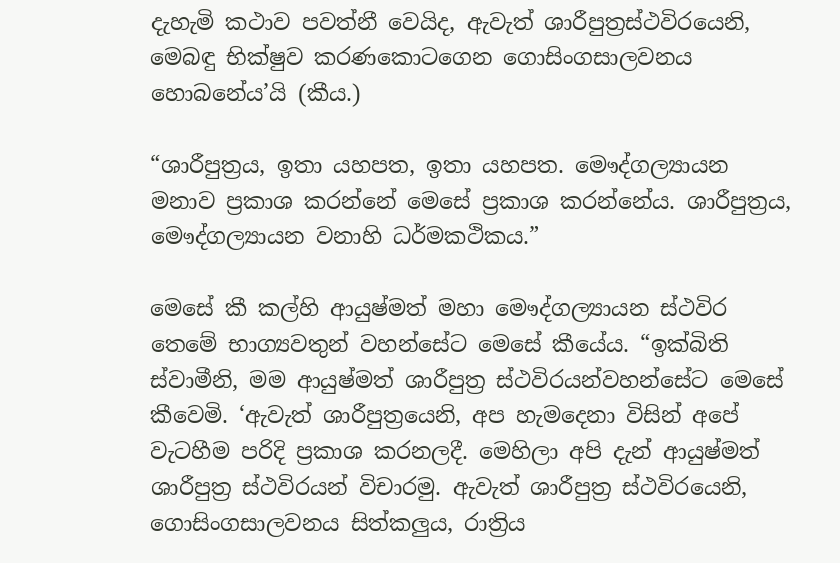දැහැමි කථාව පවත්නී වෙයිද, ඇවැත් ශාරීපුත්‍රස්ථවිරයෙනි, මෙබඳු භික්ෂුව කරණකොටගෙන ගොසිංගසාලවනය හොබනේය’යි (කීය.)

“ශාරීපුත්‍රය, ඉතා යහපත, ඉතා යහපත. මෞද්ගල්‍යායන මනාව ප්‍රකාශ කරන්නේ මෙසේ ප්‍රකාශ කරන්නේය. ශාරීපුත්‍රය, මෞද්ගල්‍යායන වනාහි ධර්මකථිකය.”

මෙසේ කී කල්හි ආයුෂ්මත් මහා මෞද්ගල්‍යායන ස්ථවිර තෙමේ භාග්‍යවතුන් වහන්සේට මෙසේ කීයේය. “ඉක්බිති ස්වාමීනි, මම ආයුෂ්මත් ශාරීපුත්‍ර ස්ථවිරයන්වහන්සේට මෙසේ කීවෙමි. ‘ඇවැත් ශාරීපුත්‍රයෙනි, අප හැමදෙනා විසින් අපේ වැටහීම පරිදි ප්‍රකාශ කරනලදී. මෙහිලා අපි දැන් ආයුෂ්මත් ශාරීපුත්‍ර ස්ථවිරයන් විචාරමු. ඇවැත් ශාරීපුත්‍ර ස්ථවිරයෙනි, ගොසිංගසාලවනය සිත්කලුය, රාත්‍රිය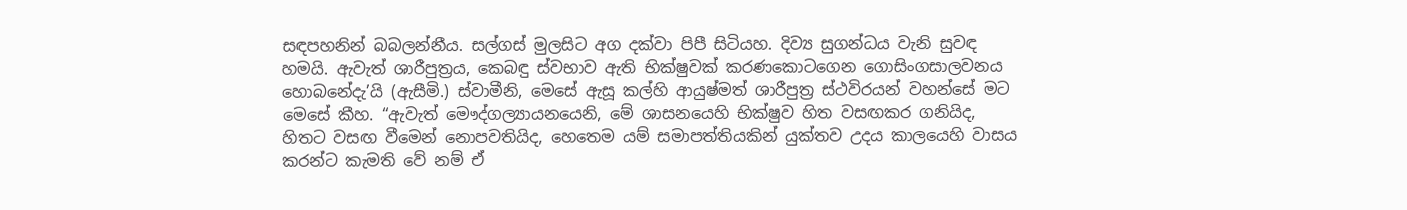සඳපහනින් බබලන්නීය. සල්ගස් මුලසිට අග දක්වා පිපී සිටියහ. දිව්‍ය සුගන්ධය වැනි සුවඳ හමයි. ඇවැත් ශාරීපුත්‍රය, කෙබඳු ස්වභාව ඇති භික්ෂුවක් කරණකොටගෙන ගොසිංගසාලවනය හොබනේදැ’යි (ඇසීමි.) ස්වාමීනි, මෙසේ ඇසූ කල්හි ආයුෂ්මත් ශාරීපුත්‍ර ස්ථවිරයන් වහන්සේ මට මෙසේ කීහ. “ඇවැත් මෞද්ගල්‍යායනයෙනි, මේ ශාසනයෙහි භික්ෂුව හිත වසඟකර ගනියිද, හිතට වසඟ වීමෙන් නොපවතියිද, හෙතෙම යම් සමාපත්තියකින් යුක්තව උදය කාලයෙහි වාසය කරන්ට කැමති වේ නම් ඒ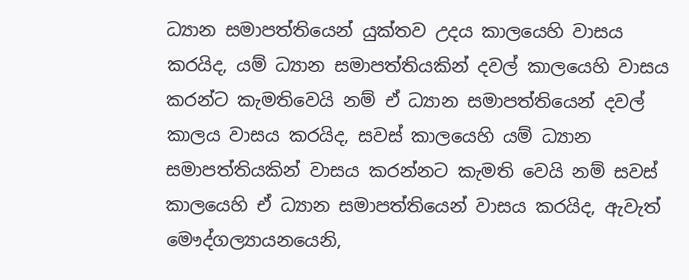ධ්‍යාන සමාපත්තියෙන් යුක්තව උදය කාලයෙහි වාසය කරයිද, යම් ධ්‍යාන සමාපත්තියකින් දවල් කාලයෙහි වාසය කරන්ට කැමතිවෙයි නම් ඒ ධ්‍යාන සමාපත්තියෙන් දවල් කාලය වාසය කරයිද, සවස් කාලයෙහි යම් ධ්‍යාන සමාපත්තියකින් වාසය කරන්නට කැමති වෙයි නම් සවස් කාලයෙහි ඒ ධ්‍යාන සමාපත්තියෙන් වාසය කරයිද, ඇවැත් මෞද්ගල්‍යායනයෙනි,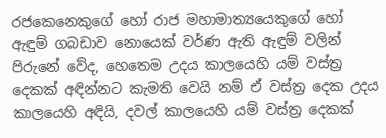රජකෙනෙකුගේ හෝ රාජ මහාමාත්‍යයෙකුගේ හෝ ඇඳුම් ගබඩාව නොයෙක් වර්ණ ඇති ඇඳුම් වලින් පිරුනේ වේද, හෙතෙම උදය කාලයෙහි යම් වස්ත්‍ර දෙකක් අඳින්නට කැමති වෙයි නම් ඒ වස්ත්‍ර දෙක උදය කාලයෙහි අඳියි, දවල් කාලයෙහි යම් වස්ත්‍ර දෙකක්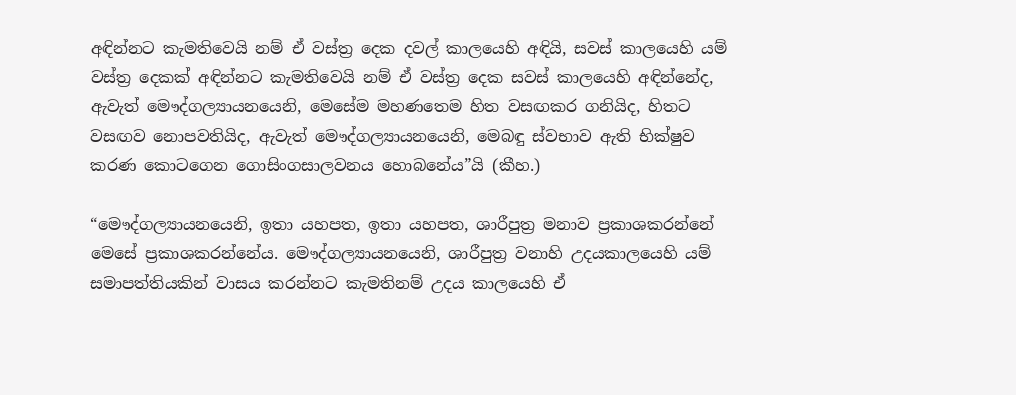අඳින්නට කැමතිවෙයි නම් ඒ වස්ත්‍ර දෙක දවල් කාලයෙහි අඳියි, සවස් කාලයෙහි යම් වස්ත්‍ර දෙකක් අඳින්නට කැමතිවෙයි නම් ඒ වස්ත්‍ර දෙක සවස් කාලයෙහි අඳින්නේද, ඇවැත් මෞද්ගල්‍යායනයෙනි, මෙසේම මහණතෙම හිත වසඟකර ගනියිද, හිතට වසඟව නොපවතියිද, ඇවැත් මෞද්ගල්‍යායනයෙනි, මෙබඳු ස්වභාව ඇති භික්ෂුව කරණ කොටගෙන ගොසිංගසාලවනය හොබනේය”යි (කීහ.)

“මෞද්ගල්‍යායනයෙනි, ඉතා යහපත, ඉතා යහපත, ශාරීපුත්‍ර මනාව ප්‍රකාශකරන්නේ මෙසේ ප්‍රකාශකරන්නේය. මෞද්ගල්‍යායනයෙනි, ශාරීපුත්‍ර වනාහි උදයකාලයෙහි යම් සමාපත්තියකින් වාසය කරන්නට කැමතිනම් උදය කාලයෙහි ඒ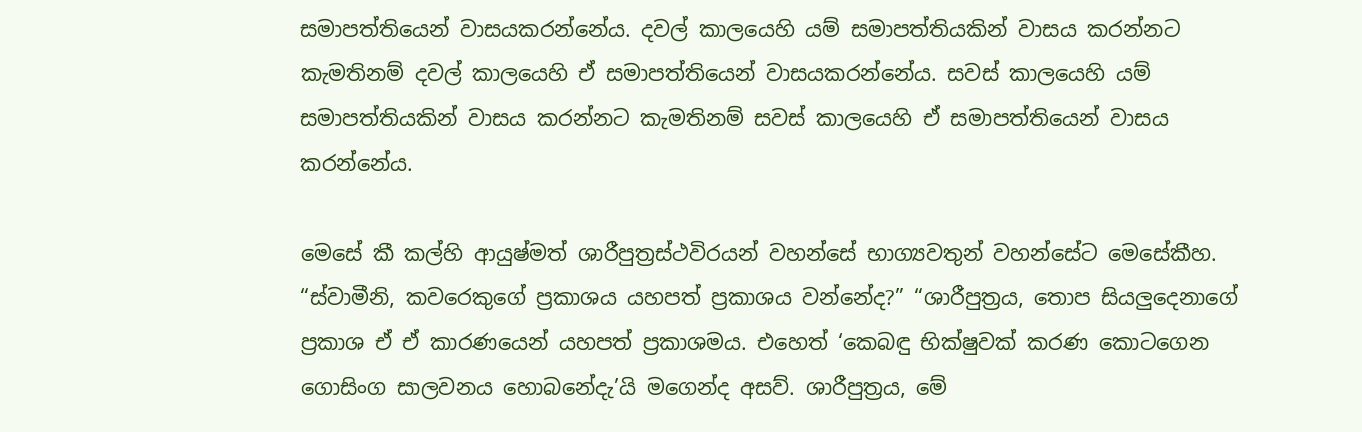සමාපත්තියෙන් වාසයකරන්නේය. දවල් කාලයෙහි යම් සමාපත්තියකින් වාසය කරන්නට කැමතිනම් දවල් කාලයෙහි ඒ සමාපත්තියෙන් වාසයකරන්නේය. සවස් කාලයෙහි යම් සමාපත්තියකින් වාසය කරන්නට කැමතිනම් සවස් කාලයෙහි ඒ සමාපත්තියෙන් වාසය කරන්නේය.

මෙසේ කී කල්හි ආයුෂ්මත් ශාරීපුත්‍රස්ථවිරයන් වහන්සේ භාග්‍යවතුන් වහන්සේට මෙසේකීහ. “ස්වාමීනි, කවරෙකුගේ ප්‍රකාශය යහපත් ප්‍රකාශය වන්නේද?” “ශාරීපුත්‍රය, තොප සියලුදෙනාගේ ප්‍රකාශ ඒ ඒ කාරණයෙන් යහපත් ප්‍රකාශමය. එහෙත් ‘කෙබඳු භික්ෂුවක් කරණ කොටගෙන ගොසිංග සාලවනය හොබනේදැ’යි මගෙන්ද අසව්. ශාරීපුත්‍රය, මේ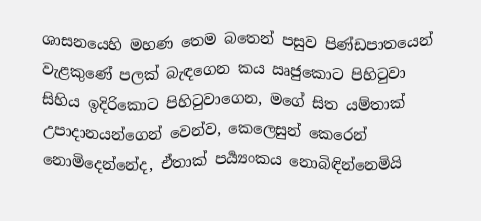ශාසනයෙහි මහණ තෙම බතෙන් පසුව පිණ්ඩපාතයෙන් වැළකුණේ පලක් බැඳගෙන කය ඍජුකොට පිහිටුවා සිහිය ඉදිරිකොට පිහිටුවාගෙන, මගේ සිත යම්තාක් උපාදානයන්ගෙන් වෙන්ව, කෙලෙසුන් කෙරෙන් නොමිදෙන්නේද, ඒතාක් පර්‍ය්‍යංකය නොබිඳින්නෙමියි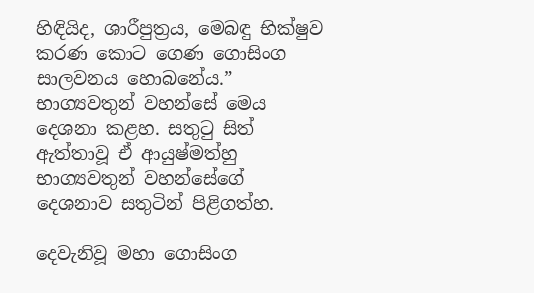හිඳියිද, ශාරීපුත්‍රය, මෙබඳු භික්ෂුව කරණ කොට ගෙණ ගොසිංග සාලවනය හොබනේය.” භාග්‍යවතුන් වහන්සේ මෙය දෙශනා කළහ. සතුටු සිත් ඇත්තාවූ ඒ ආයුෂ්මත්හු භාග්‍යවතුන් වහන්සේගේ දෙශනාව සතුටින් පිළිගත්හ.

දෙවැනිවූ මහා ගොසිංග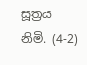සූත්‍රය නිමි. (4-2)